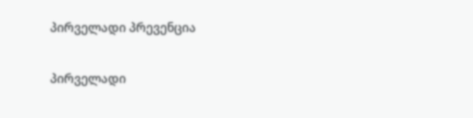პირველადი პრევენცია

პირველადი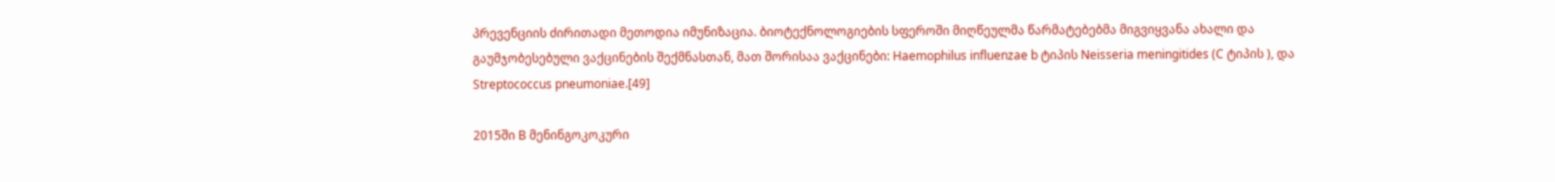პრევენციის ძირითადი მეთოდია იმუნიზაცია. ბიოტექნოლოგიების სფეროში მიღწეულმა წარმატებებმა მიგვიყვანა ახალი და გაუმჯობესებული ვაქცინების შექმნასთან, მათ შორისაა ვაქცინები: Haemophilus influenzae b ტიპის Neisseria meningitides (C ტიპის ), და Streptococcus pneumoniae.[49]

2015ში B მენინგოკოკური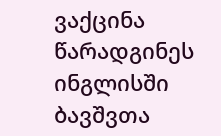ვაქცინა წარადგინეს ინგლისში ბავშვთა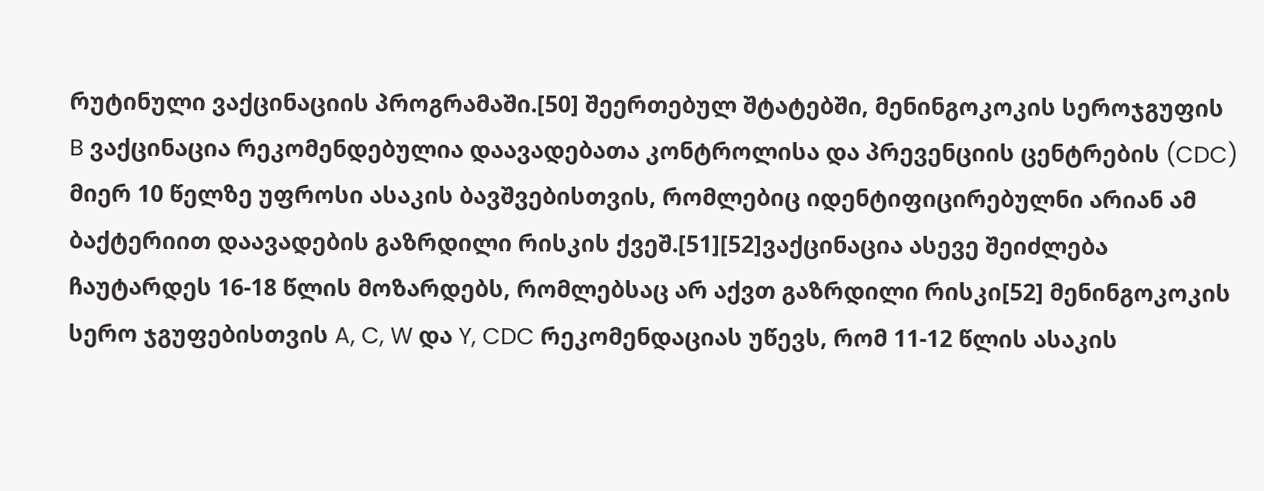რუტინული ვაქცინაციის პროგრამაში.[50] შეერთებულ შტატებში, მენინგოკოკის სეროჯგუფის B ვაქცინაცია რეკომენდებულია დაავადებათა კონტროლისა და პრევენციის ცენტრების (CDC) მიერ 10 წელზე უფროსი ასაკის ბავშვებისთვის, რომლებიც იდენტიფიცირებულნი არიან ამ ბაქტერიით დაავადების გაზრდილი რისკის ქვეშ.[51][52]ვაქცინაცია ასევე შეიძლება ჩაუტარდეს 16-18 წლის მოზარდებს, რომლებსაც არ აქვთ გაზრდილი რისკი[52] მენინგოკოკის სერო ჯგუფებისთვის A, C, W და Y, CDC რეკომენდაციას უწევს, რომ 11-12 წლის ასაკის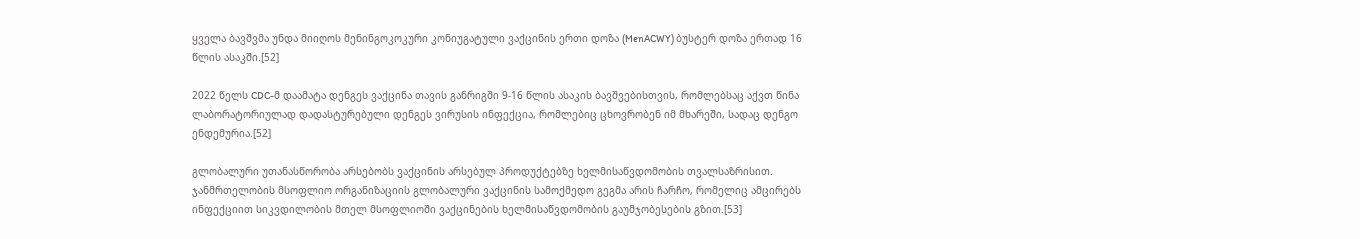ყველა ბავშვმა უნდა მიიღოს მენინგოკოკური კონიუგატული ვაქცინის ერთი დოზა (MenACWY) ბუსტერ დოზა ერთად 16 წლის ასაკში.[52]

2022 წელს CDC-მ დაამატა დენგეს ვაქცინა თავის განრიგში 9-16 წლის ასაკის ბავშვებისთვის, რომლებსაც აქვთ წინა ლაბორატორიულად დადასტურებული დენგეს ვირუსის ინფექცია, რომლებიც ცხოვრობენ იმ მხარეში, სადაც დენგო ენდემურია.[52]

გლობალური უთანასწორობა არსებობს ვაქცინის არსებულ პროდუქტებზე ხელმისაწვდომობის თვალსაზრისით. ჯანმრთელობის მსოფლიო ორგანიზაციის გლობალური ვაქცინის სამოქმედო გეგმა არის ჩარჩო, რომელიც ამცირებს ინფექციით სიკვდილობის მთელ მსოფლიოში ვაქცინების ხელმისაწვდომობის გაუმჯობესების გზით.[53]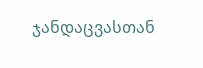ჯანდაცვასთან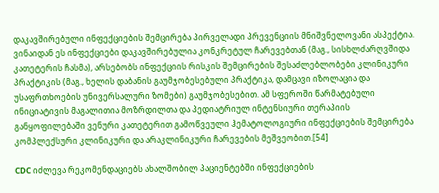დაკავშირებული ინფექციების შემცირება პირველადი პრევენციის მნიშვნელოვანი ასპექტია. ვინაიდან ეს ინფექციები დაკავშირებულია კონკრეტულ ჩარევებთან (მაგ., სისხლძარღვშიდა კათეტერის ჩასმა), არსებობს ინფექციის რისკის შემცირების შესაძლებლობები კლინიკური პრაქტიკის (მაგ., ხელის დაბანის გაუმჯობესებული პრაქტიკა, დამცავი იზოლაცია და უსაფრთხოების უნივერსალური ზომები) გაუმჯობესებით. ამ სფეროში წარმატებული ინიციატივის მაგალითია მოზრდილთა და პედიატრიულ ინტენსიური თერაპიის განყოფილებაში ვენური კათეტერით გამოწვეული ჰემატოლოგიური ინფექციების შემცირება კომპლექსური კლინიკური და არაკლინიკური ჩარევების მეშვეობით.[54]

CDC იძლევა რეკომენდაციებს ახალშობილ პაციენტებში ინფექციების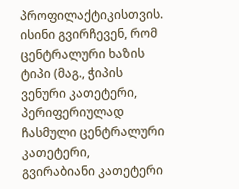პროფილაქტიკისთვის. ისინი გვირჩევენ, რომ ცენტრალური ხაზის ტიპი (მაგ., ჭიპის ვენური კათეტერი, პერიფერიულად ჩასმული ცენტრალური კათეტერი, გვირაბიანი კათეტერი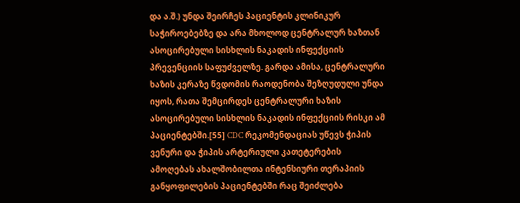და ა.შ.) უნდა შეირჩეს პაციენტის კლინიკურ საჭიროებებზე და არა მხოლოდ ცენტრალურ ხაზთან ასოცირებული სისხლის ნაკადის ინფექციის პრევენციის საფუძველზე. გარდა ამისა, ცენტრალური ხაზის კერაზე წვდომის რაოდენობა შეზღუდული უნდა იყოს, რათა შემცირდეს ცენტრალური ხაზის ასოცირებული სისხლის ნაკადის ინფექციის რისკი ამ პაციენტებში.[55] CDC რეკომენდაციას უწევს ჭიპის ვენური და ჭიპის არტერიული კათეტერების ამოღებას ახალშობილთა ინტენსიური თერაპიის განყოფილების პაციენტებში რაც შეიძლება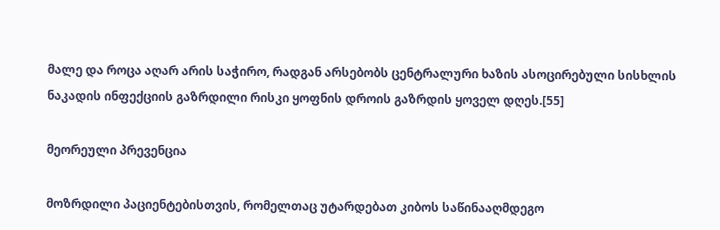მალე და როცა აღარ არის საჭირო, რადგან არსებობს ცენტრალური ხაზის ასოცირებული სისხლის ნაკადის ინფექციის გაზრდილი რისკი ყოფნის დროის გაზრდის ყოველ დღეს.[55]

მეორეული პრევენცია

მოზრდილი პაციენტებისთვის, რომელთაც უტარდებათ კიბოს საწინააღმდეგო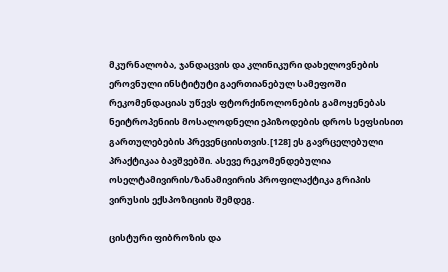მკურნალობა, ჯანდაცვის და კლინიკური დახელოვნების ეროვნული ინსტიტუტი გაერთიანებულ სამეფოში რეკომენდაციას უწევს ფტორქინოლონების გამოყენებას ნეიტროპენიის მოსალოდნელი ეპიზოდების დროს სეფსისით გართულებების პრევენციისთვის.[128] ეს გავრცელებული პრაქტიკაა ბავშვებში. ასევე რეკომენდებულია ოსელტამივირის/ზანამივირის პროფილაქტიკა გრიპის ვირუსის ექსპოზიციის შემდეგ.

ცისტური ფიბროზის და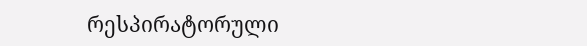რესპირატორული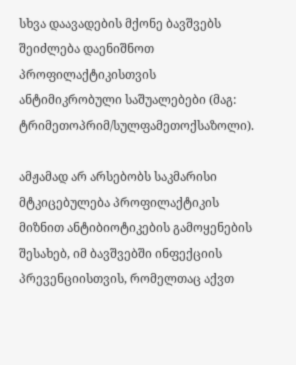სხვა დაავადების მქონე ბავშვებს შეიძლება დაენიშნოთ პროფილაქტიკისთვის ანტიმიკრობული საშუალებები (მაგ: ტრიმეთოპრიმ/სულფამეთოქსაზოლი).

ამჟამად არ არსებობს საკმარისი მტკიცებულება პროფილაქტიკის მიზნით ანტიბიოტიკების გამოყენების შესახებ, იმ ბავშვებში ინფექციის პრევენციისთვის, რომელთაც აქვთ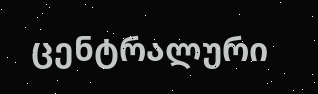ცენტრალური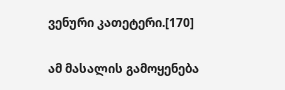ვენური კათეტერი.[170]

ამ მასალის გამოყენება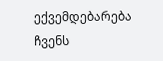ექვემდებარება ჩვენს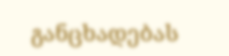განცხადებას